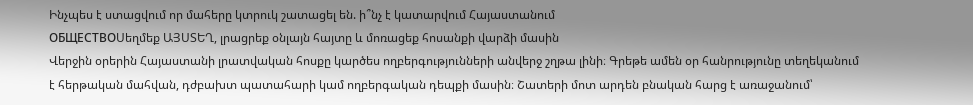Ինչպես է ստացվում որ մահերը կտրուկ շատացել են. ի՞նչ է կատարվում Հայաստանում
ОБЩЕСТВОՍեղմեք ԱՅՍՏԵՂ, լրացրեք օնլայն հայտը և մոռացեք հոսանքի վարձի մասին
Վերջին օրերին Հայաստանի լրատվական հոսքը կարծես ողբերգությունների անվերջ շղթա լինի։ Գրեթե ամեն օր հանրությունը տեղեկանում է հերթական մահվան, դժբախտ պատահարի կամ ողբերգական դեպքի մասին։ Շատերի մոտ արդեն բնական հարց է առաջանում՝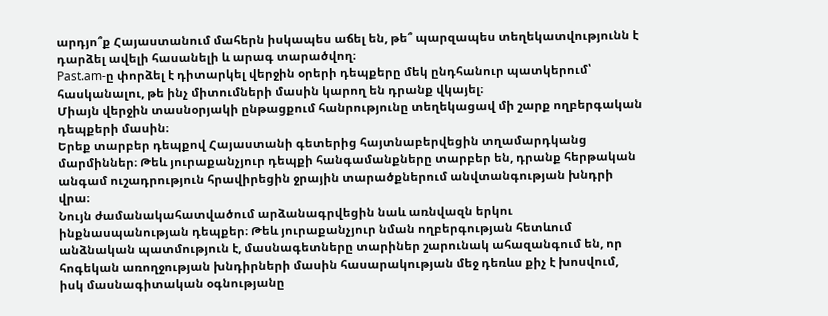արդյո՞ք Հայաստանում մահերն իսկապես աճել են, թե՞ պարզապես տեղեկատվությունն է դարձել ավելի հասանելի և արագ տարածվող։
Past.am-ը փորձել է դիտարկել վերջին օրերի դեպքերը մեկ ընդհանուր պատկերում՝ հասկանալու, թե ինչ միտումների մասին կարող են դրանք վկայել։
Միայն վերջին տասնօրյակի ընթացքում հանրությունը տեղեկացավ մի շարք ողբերգական դեպքերի մասին։
Երեք տարբեր դեպքով Հայաստանի գետերից հայտնաբերվեցին տղամարդկանց մարմիններ։ Թեև յուրաքանչյուր դեպքի հանգամանքները տարբեր են, դրանք հերթական անգամ ուշադրություն հրավիրեցին ջրային տարածքներում անվտանգության խնդրի վրա։
Նույն ժամանակահատվածում արձանագրվեցին նաև առնվազն երկու ինքնասպանության դեպքեր։ Թեև յուրաքանչյուր նման ողբերգության հետևում անձնական պատմություն է, մասնագետները տարիներ շարունակ ահազանգում են, որ հոգեկան առողջության խնդիրների մասին հասարակության մեջ դեռևս քիչ է խոսվում, իսկ մասնագիտական օգնությանը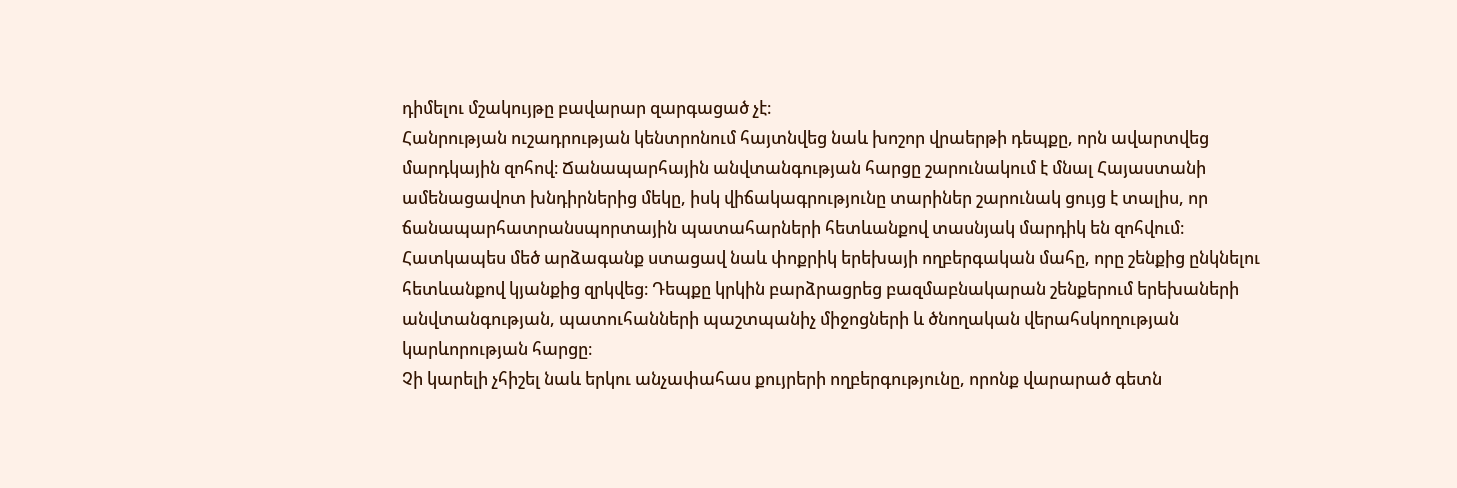դիմելու մշակույթը բավարար զարգացած չէ։
Հանրության ուշադրության կենտրոնում հայտնվեց նաև խոշոր վրաերթի դեպքը, որն ավարտվեց մարդկային զոհով։ Ճանապարհային անվտանգության հարցը շարունակում է մնալ Հայաստանի ամենացավոտ խնդիրներից մեկը, իսկ վիճակագրությունը տարիներ շարունակ ցույց է տալիս, որ ճանապարհատրանսպորտային պատահարների հետևանքով տասնյակ մարդիկ են զոհվում։
Հատկապես մեծ արձագանք ստացավ նաև փոքրիկ երեխայի ողբերգական մահը, որը շենքից ընկնելու հետևանքով կյանքից զրկվեց։ Դեպքը կրկին բարձրացրեց բազմաբնակարան շենքերում երեխաների անվտանգության, պատուհանների պաշտպանիչ միջոցների և ծնողական վերահսկողության կարևորության հարցը։
Չի կարելի չհիշել նաև երկու անչափահաս քույրերի ողբերգությունը, որոնք վարարած գետն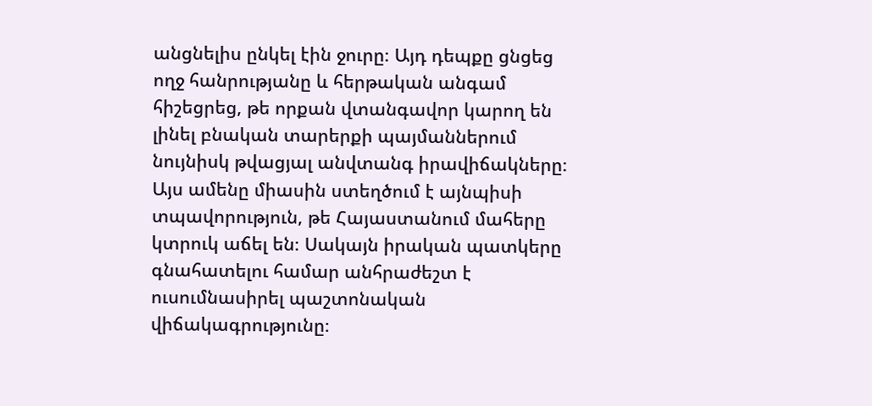անցնելիս ընկել էին ջուրը։ Այդ դեպքը ցնցեց ողջ հանրությանը և հերթական անգամ հիշեցրեց, թե որքան վտանգավոր կարող են լինել բնական տարերքի պայմաններում նույնիսկ թվացյալ անվտանգ իրավիճակները։
Այս ամենը միասին ստեղծում է այնպիսի տպավորություն, թե Հայաստանում մահերը կտրուկ աճել են։ Սակայն իրական պատկերը գնահատելու համար անհրաժեշտ է ուսումնասիրել պաշտոնական վիճակագրությունը։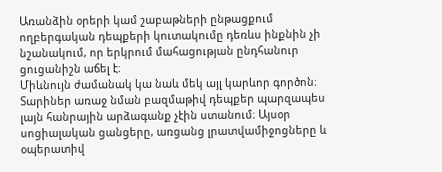Առանձին օրերի կամ շաբաթների ընթացքում ողբերգական դեպքերի կուտակումը դեռևս ինքնին չի նշանակում, որ երկրում մահացության ընդհանուր ցուցանիշն աճել է։
Միևնույն ժամանակ կա նաև մեկ այլ կարևոր գործոն։ Տարիներ առաջ նման բազմաթիվ դեպքեր պարզապես լայն հանրային արձագանք չէին ստանում։ Այսօր սոցիալական ցանցերը, առցանց լրատվամիջոցները և օպերատիվ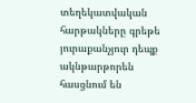տեղեկատվական հարթակները գրեթե յուրաքանչյուր դեպք ակնթարթորեն հասցնում են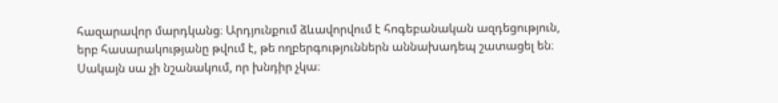հազարավոր մարդկանց։ Արդյունքում ձևավորվում է հոգեբանական ազդեցություն, երբ հասարակությանը թվում է, թե ողբերգություններն աննախադեպ շատացել են։
Սակայն սա չի նշանակում, որ խնդիր չկա։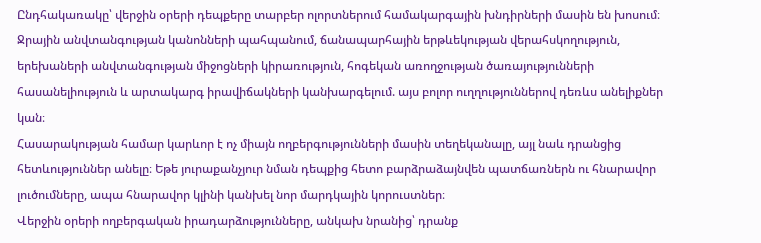Ընդհակառակը՝ վերջին օրերի դեպքերը տարբեր ոլորտներում համակարգային խնդիրների մասին են խոսում։ Ջրային անվտանգության կանոնների պահպանում, ճանապարհային երթևեկության վերահսկողություն, երեխաների անվտանգության միջոցների կիրառություն, հոգեկան առողջության ծառայությունների հասանելիություն և արտակարգ իրավիճակների կանխարգելում. այս բոլոր ուղղություններով դեռևս անելիքներ կան։
Հասարակության համար կարևոր է ոչ միայն ողբերգությունների մասին տեղեկանալը, այլ նաև դրանցից հետևություններ անելը։ Եթե յուրաքանչյուր նման դեպքից հետո բարձրաձայնվեն պատճառներն ու հնարավոր լուծումները, ապա հնարավոր կլինի կանխել նոր մարդկային կորուստներ։
Վերջին օրերի ողբերգական իրադարձությունները, անկախ նրանից՝ դրանք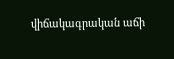վիճակագրական աճի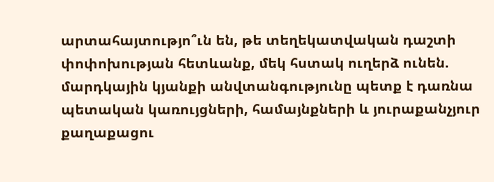արտահայտությո՞ւն են, թե տեղեկատվական դաշտի փոփոխության հետևանք, մեկ հստակ ուղերձ ունեն. մարդկային կյանքի անվտանգությունը պետք է դառնա պետական կառույցների, համայնքների և յուրաքանչյուր քաղաքացու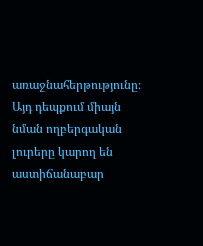առաջնահերթությունը։ Այդ դեպքում միայն նման ողբերգական լուրերը կարող են աստիճանաբար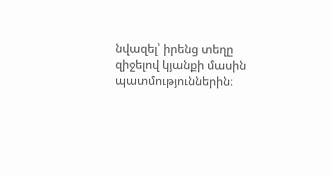նվազել՝ իրենց տեղը զիջելով կյանքի մասին պատմություններին։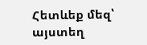Հետևեք մեզ՝ այստեղ